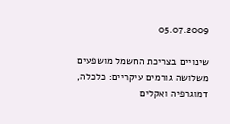05.07.2009

שינויים בצריכת החשמל מושפעים משלושה גורמים עיקריים: כלכלה, דמוגרפיה ואקלים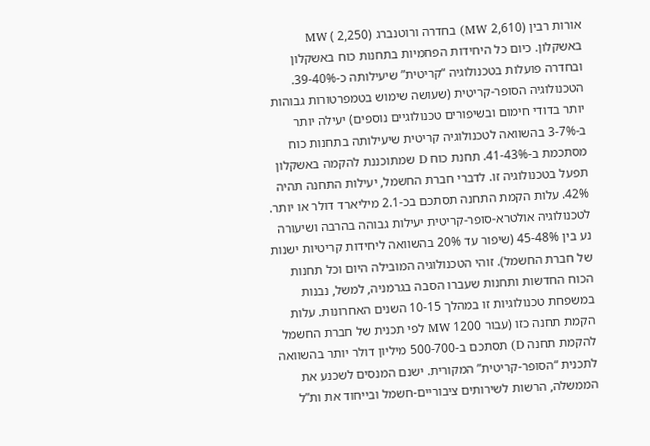אורות רבין (2,610 MW) בחדרה ורוטנברג (2,250 ) MW באשקלון. כיום כל היחידות הפחמיות בתחנות כוח באשקלון ובחדרה פועלות בטכנולוגיה “קריטית” שיעילותה כ-39-40%. הטכנולוגיה הסופר-קריטית (שעושה שימוש בטמפרטורות גבוהות יותר בדודי חימום ובשיפורים טכנולוגיים נוספים) יעילה יותר ב-3-7% בהשוואה לטכנולוגיה קריטית שיעילותה בתחנות כוח מסתכמת ב-41-43%. תחנת כוח D שמתוכננת להקמה באשקלון תפעל בטכנולוגיה זו. לדברי חברת החשמל, יעילות התחנה תהיה 42%. עלות הקמת התחנה תסתכם בכ-2.1 מיליארד דולר או יותר. לטכנולוגיה אולטרא-סופר-קריטית יעילות גבוהה בהרבה ושיעורה נע בין 45-48% (שיפור עד 20% בהשוואה ליחידות קריטיות ישנות של חברת החשמל). זוהי הטכנולוגיה המובילה היום וכל תחנות הכוח החדשות ותחנות שעברו הסבה בגרמניה, למשל, נבנות במשפחת טכנולוגיות זו במהלך 10-15 השנים האחרונות. עלות הקמת תחנה כזו (עבור 1200 MW לפי תכנית של חברת החשמל להקמת תחנה D) תסתכם ב-500-700 מיליון דולר יותר בהשוואה לתכנית “הסופר-קריטית” המקורית. ישנם המנסים לשכנע את הממשלה, הרשות לשירותים ציבוריים-חשמל ובייחוד את ות”ל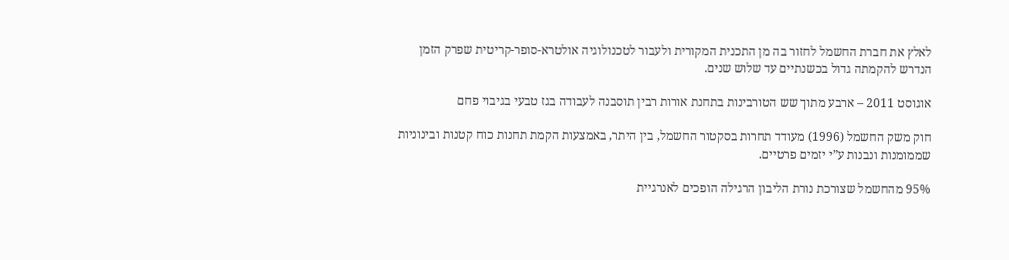לאלץ את חברת החשמל לחזור בה מן התכנית המקורית ולעבור לטכנולוגיה אולטרא-סופר-קריטית שפרק הזמן הנדרש להקמתה גדול בכשנתיים עד שלוש שנים.

אוגוסט 2011 – ארבע מתוך שש הטורבינות בתחנת אורות רבין תוסבנה לעבודה בגז טבעי בגיבוי פחם

חוק משק החשמל (1996) מעודד תחרות בסקטור החשמל, בין היתר, באמצעות הקמת תחנות כוח קטנות ובינוניות שממומנות ונבנות ע”י יזמים פרטיים.

95% מהחשמל שצורכת נורת הליבון הרגילה הופכים לאנרגיית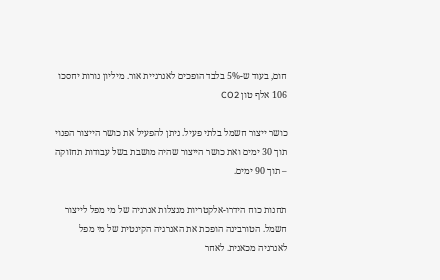חום, בעוד ש-5% בלבד הופכים לאנרגיית אור. מיליון נורות יחסכו 106 אלף טון CO2

כושר ייצור חשמל בלתי פעיל. ניתן להפעיל את כושר הייצור הפנוי תוך 30 ימים ואת כושר הייצור שהיה מושבת בשל עבודות תחזוקה – תוך 90 ימים.

תחנות כוח הידרו-אלקטריות מנצלות אנרגיה של מי מפל לייצור חשמל. הטורבינה הופכת את האנרגיה הקינטית של מי מפל לאנרגיה מכאנית. לאחר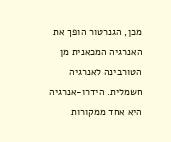מכן, הגנרטור הופך את האנרגיה המכאנית מן הטורבינה לאנרגיה חשמלית. הידרו-אנרגיה היא אחד ממקורות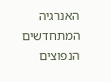האנרגיה המתחדשים הנפוצים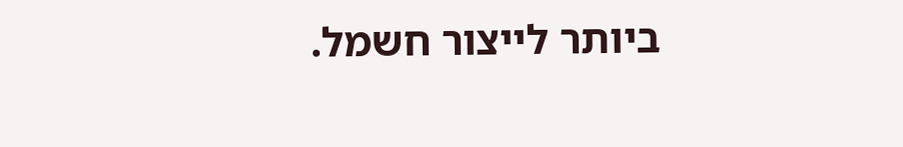ביותר לייצור חשמל.